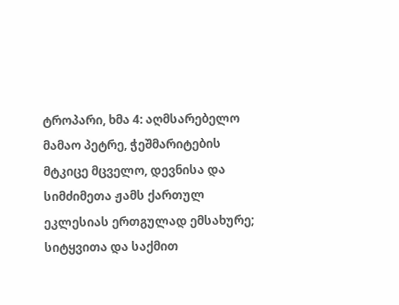ტროპარი, ხმა 4: აღმსარებელო მამაო პეტრე, ჭეშმარიტების მტკიცე მცველო, დევნისა და სიმძიმეთა ჟამს ქართულ ეკლესიას ერთგულად ემსახურე; სიტყვითა და საქმით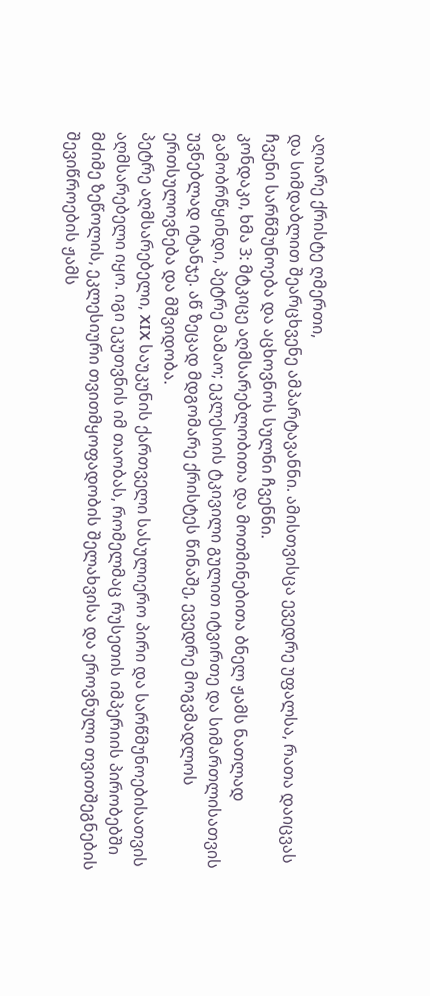აღიარე ქრისტე ღმერთი,
და სიმდაბლით შეარცხვენე ამპარტავანნი. ამისთვისცა ევედრე უფალსა, რათა დაიცვას ჩვენი სარწმუნოება და აცხოვნოს სულნი ჩვენნი.
კონდაკი, ხმა 3: მტკიცე აღმსარებლობითა და მოთმინებითა ბნელ ჟამს ნათლად გამობრწყინდი, პეტრე მამაო; ეკლესიის ტკივილი გულით იტვირთე და სიმართლისათვის უვნებლად იტანჯე. აწ ზეცად მდგომარე ქრისტეს წინაშე, ევედრე მოგვმადლოს ერთსულოვნება და მშვიდობა.
პეტრე აღმსარებელი, XIX საუკუნის ქართველი სასულიერო პირი და სარწმუნოებისათვის აღმსარებელი იყო. იგი ეკუთვნის იმ თაობას, რომელმაც რუსეთის იმპერიის პირობებში მძიმე ზეწოლის, ეკლესიური თვითმყოფადობის შელახვისა და ეროვნული თვითშეგნების შევიწროების ჟამს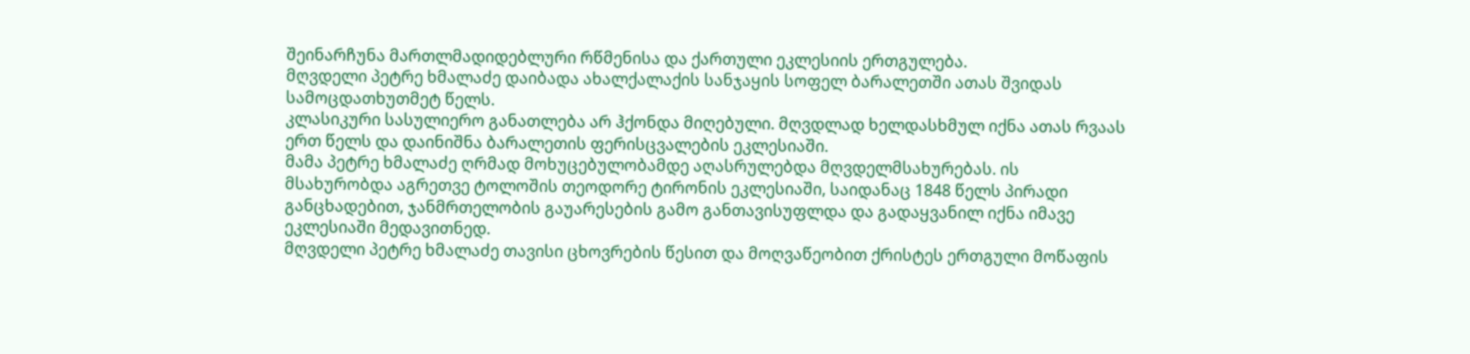შეინარჩუნა მართლმადიდებლური რწმენისა და ქართული ეკლესიის ერთგულება.
მღვდელი პეტრე ხმალაძე დაიბადა ახალქალაქის სანჯაყის სოფელ ბარალეთში ათას შვიდას სამოცდათხუთმეტ წელს.
კლასიკური სასულიერო განათლება არ ჰქონდა მიღებული. მღვდლად ხელდასხმულ იქნა ათას რვაას ერთ წელს და დაინიშნა ბარალეთის ფერისცვალების ეკლესიაში.
მამა პეტრე ხმალაძე ღრმად მოხუცებულობამდე აღასრულებდა მღვდელმსახურებას. ის მსახურობდა აგრეთვე ტოლოშის თეოდორე ტირონის ეკლესიაში, საიდანაც 1848 წელს პირადი განცხადებით, ჯანმრთელობის გაუარესების გამო განთავისუფლდა და გადაყვანილ იქნა იმავე ეკლესიაში მედავითნედ.
მღვდელი პეტრე ხმალაძე თავისი ცხოვრების წესით და მოღვაწეობით ქრისტეს ერთგული მოწაფის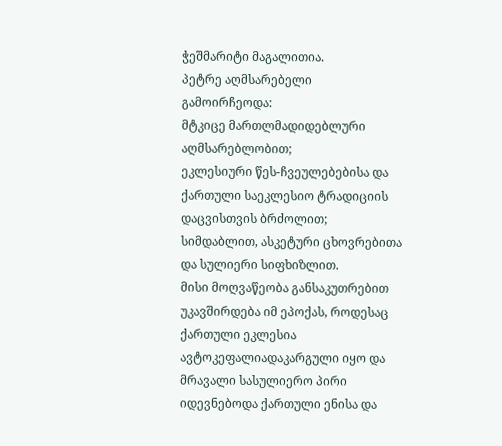ჭეშმარიტი მაგალითია.
პეტრე აღმსარებელი გამოირჩეოდა:
მტკიცე მართლმადიდებლური აღმსარებლობით;
ეკლესიური წეს-ჩვეულებებისა და ქართული საეკლესიო ტრადიციის დაცვისთვის ბრძოლით;
სიმდაბლით, ასკეტური ცხოვრებითა და სულიერი სიფხიზლით.
მისი მოღვაწეობა განსაკუთრებით უკავშირდება იმ ეპოქას, როდესაც ქართული ეკლესია ავტოკეფალიადაკარგული იყო და მრავალი სასულიერო პირი იდევნებოდა ქართული ენისა და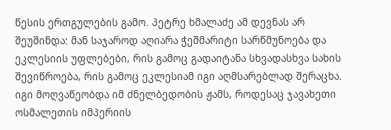წესის ერთგულების გამო. პეტრე ხმალაძე ამ დევნას არ შეუშინდა: მან საჯაროდ აღიარა ჭეშმარიტი სარწმუნოება და ეკლესიის უფლებები, რის გამოც გადაიტანა სხვადასხვა სახის შევიწროება, რის გამოც ეკლესიამ იგი აღმსარებლად შერაცხა.
იგი მოღვაწეობდა იმ ძნელბედობის ჟამს, როდესაც ჯავახეთი ოსმალეთის იმპერიის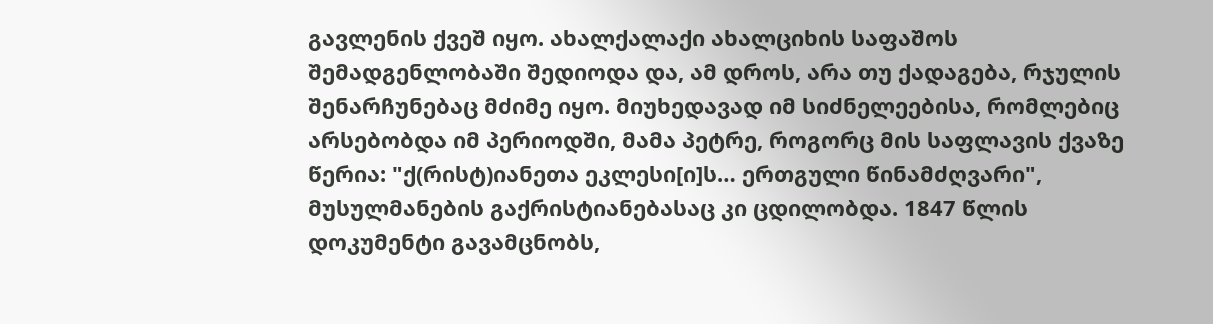გავლენის ქვეშ იყო. ახალქალაქი ახალციხის საფაშოს შემადგენლობაში შედიოდა და, ამ დროს, არა თუ ქადაგება, რჯულის შენარჩუნებაც მძიმე იყო. მიუხედავად იმ სიძნელეებისა, რომლებიც არსებობდა იმ პერიოდში, მამა პეტრე, როგორც მის საფლავის ქვაზე წერია: "ქ(რისტ)იანეთა ეკლესი[ი]ს… ერთგული წინამძღვარი", მუსულმანების გაქრისტიანებასაც კი ცდილობდა. 1847 წლის დოკუმენტი გავამცნობს,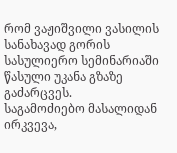რომ ვაჟიშვილი ვასილის სანახავად გორის სასულიერო სემინარიაში წასული უკანა გზაზე გაძარცვეს.
საგამოძიებო მასალიდან ირკვევა,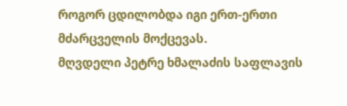როგორ ცდილობდა იგი ერთ-ერთი მძარცველის მოქცევას.
მღვდელი პეტრე ხმალაძის საფლავის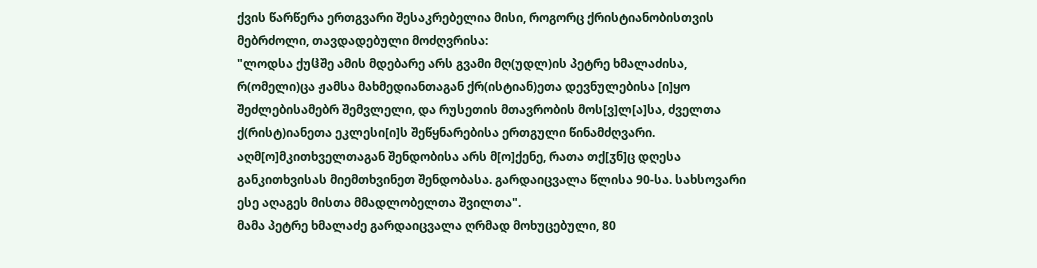ქვის წარწერა ერთგვარი შესაკრებელია მისი, როგორც ქრისტიანობისთვის მებრძოლი, თავდადებული მოძღვრისა:
"ლოდსა ქუჱშე ამის მდებარე არს გვამი მღ(უდლ)ის პეტრე ხმალაძისა, რ(ომელი)ცა ჟამსა მახმედიანთაგან ქრ(ისტიან)ეთა დევნულებისა [ი]ყო შეძლებისამებრ შემვლელი, და რუსეთის მთავრობის მოს[ვ]ლ[ა]სა, ძველთა ქ(რისტ)იანეთა ეკლესი[ი]ს შეწყნარებისა ერთგული წინამძღვარი.
აღმ[ო]მკითხველთაგან შენდობისა არს მ[ო]ქენე, რათა თქ[ჳნ]ც დღესა განკითხვისას მიემთხვინეთ შენდობასა. გარდაიცვალა წლისა 90-სა. სახსოვარი ესე აღაგეს მისთა მმადლობელთა შვილთა".
მამა პეტრე ხმალაძე გარდაიცვალა ღრმად მოხუცებული, 80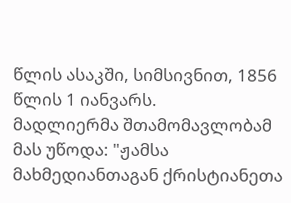წლის ასაკში, სიმსივნით, 1856 წლის 1 იანვარს.
მადლიერმა შთამომავლობამ მას უწოდა: "ჟამსა მახმედიანთაგან ქრისტიანეთა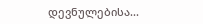დევნულებისა...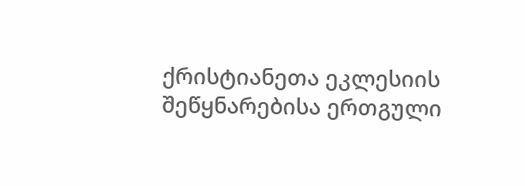ქრისტიანეთა ეკლესიის შეწყნარებისა ერთგული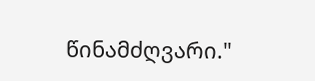წინამძღვარი."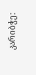კარიბჭე: